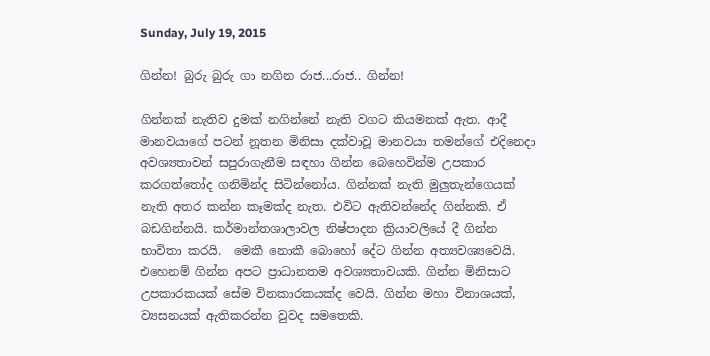Sunday, July 19, 2015

ගින්න! බුරු බුරු ගා නගින රාජ...රාජ.. ගින්න!

ගින්නක් නැතිව දුමක් නගින්නේ නැති වගට කියමනක් ඇත. ආදී මානවයාගේ පටන් නූතන මිනිසා දක්වාවූ මානවයා තමන්ගේ එදිනෙදා අවශ්‍යතාවන් සපුරාගැනීම සඳහා ගින්න බෙහෙවින්ම උපකාර කරගත්තෝද ගනිමින්ද සිටින්නෝය. ගින්නක් නැති මුලුතැන්ගෙයක් නැති අතර කන්න කෑමක්ද නැත. එවිට ඇතිවන්නේද ගින්නකි. ඒ බඩගින්නයි. කර්මාන්තශාලාවල නිෂ්පාදන ක්‍රියාවලියේ දී ගින්න භාවිතා කරයි.  මෙකී නොකී බොහෝ දේට ගින්න අත්‍යවශ්‍යවෙයි.
එහෙනම් ගින්න අපට ප්‍රාධානතම අවශ්‍යතාවයකි. ගින්න මිනිසාට උපකාරකයක් සේම විනකාරකයක්ද වෙයි. ගින්න මහා විනාශයක්, ව්‍යසනයක් ඇතිකරන්න වුවද සමතෙකි.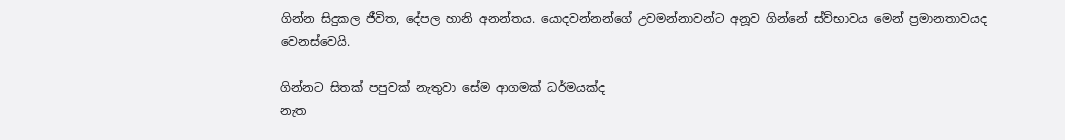ගින්න සිදුකල ජීවිත, දේපල හානි අනන්තය. යොදවන්නන්ගේ උවමන්නාවන්ට අනූව ගින්නේ ස්ව්භාවය මෙන් ප්‍රමානතාවයද වෙනස්වෙයි.

ගින්නට සිතක් පපුවක් නැතුවා සේම ආගමක් ධර්මයක්ද
නැත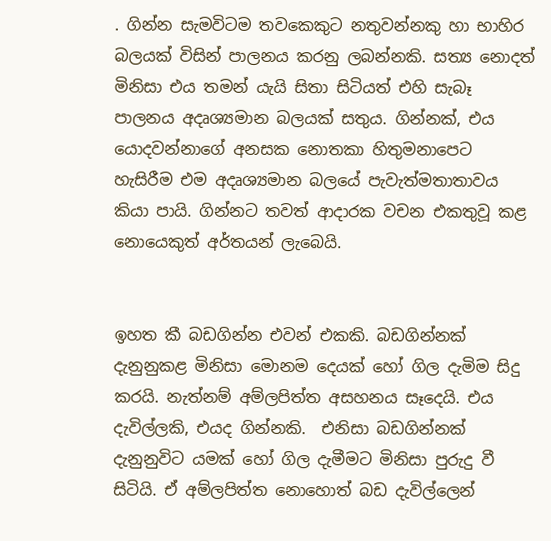. ගින්න සැමවිටම තවකෙකුට නතුවන්නකු හා භාහිර බලයක් විසින් පාලනය කරනු ලබන්නකි. සත්‍ය නොදත් මිනිසා එය තමන් යැයි සිතා සිටියත් එහි සැබෑ පාලනය අදෘශ්‍යමාන බලයක් සතුය. ගින්නක්, එය යොදවන්නාගේ අනසක නොතකා හිතුමනාපෙට හැසිරීම එම අදෘශ්‍යමාන බලයේ පැවැත්මතාතාවය කියා පායි. ගින්නට තවත් ආදාරක වචන එකතුවූ කළ නොයෙකුත් අර්තයන් ලැබෙයි.


ඉහත කී බඩගින්න එවන් එකකි. බඩගින්නක් දැනුනුකළ මිනිසා මොනම දෙයක් හෝ ගිල දැමිම සිදු කරයි. නැත්නම් අම්ලපිත්ත අසහනය සෑදෙයි. එය දැවිල්ලකි, එයද ගින්නකි.  එනිසා බඩගින්නක් දැනුනුවිට යමක් හෝ ගිල දැමීමට මිනිසා පුරුදු වී සිටියි. ඒ අම්ලපිත්ත නොහොත් බඩ දැවිල්ලෙන්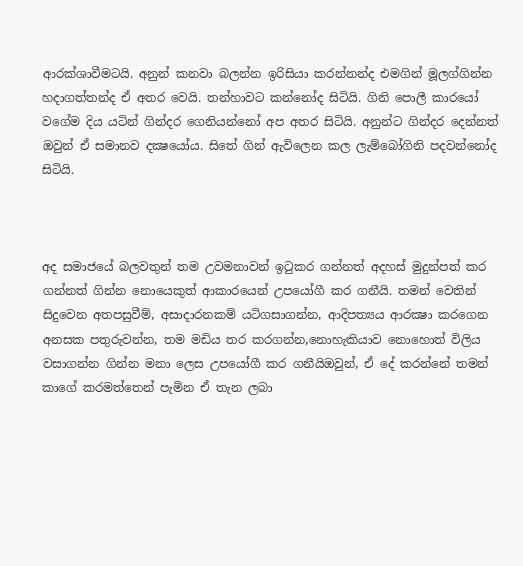ආරක්ශාවීමටයි. අනුන් කනවා බලන්න ඉරිසියා කරන්නන්ද එමගින් මූලග්ගින්න හදාගත්තන්ද ඒ අතර වෙයි. තන්හාවට කන්නෝද සිටියි. ගිනි පොලී කාරයෝ වගේම දිය යටින් ගින්දර ගෙනියන්නෝ අප අතර සිටියි. අනුන්ට ගින්දර දෙන්නත් ඔවුන් ඒ සමානව දක්‍ෂයෝය. සිතේ ගින් ඇවිලෙන කල ලැම්බෝගිනි පදවන්නෝද සිටියි.



අද සමාජයේ බලවතුන් තම උවමනාවන් ඉටුකර ගන්නත් අදහස් මුදුන්පත් කර ගන්නත් ගින්න නොයෙකුත් ආකාරයෙන් උපයෝගී කර ගනීයි. තමන් වෙතින් සිදුවෙන අතපසුවීම්, අසාදාරනකම් යටිගසාගන්න, ආදිපත්‍යය ආරක්‍ෂා කරගෙන අනසක පතුරුවන්න, තම මඩිය තර කරගන්න,නොහැකියාව නොහොත් විලිය වසාගන්න ගින්න මනා ලෙස උපයෝගී කර ගනීයිඔවුන්, ඒ දේ කරන්නේ තමන් කාගේ කරමත්තෙන් පැමින ඒ තැන ලබා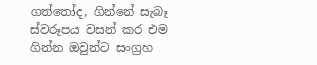ගත්තෝද, ගින්නේ සැබෑ ස්වරූපය වසන් කර එම ගින්න ඔවුන්ට සංග්‍රහ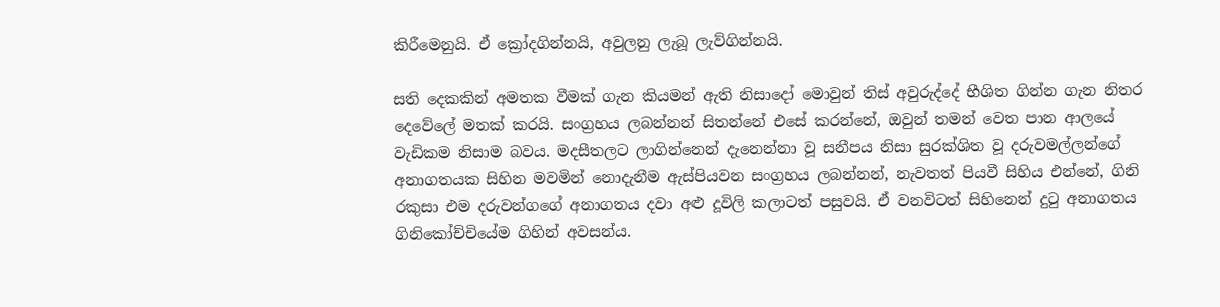කිරීමෙනුයි. ඒ ක්‍රෝදගින්නයි, අවුලනු ලැබූ ලැව්ගින්නයි.

සති දෙකකින් අමතක වීමක් ගැන කියමන් ඇති නිසාදෝ මොවුන් තිස් අවුරුද්දේ භීශිත ගින්න ගැන නිතර දෙවේලේ මතක් කරයි. සංග්‍රහය ලබන්නන් සිතන්නේ එසේ කරන්නේ, ඔවුන් තමන් වෙත පාන ආලයේ වැඩිකම නිසාම බවය. මදසීතලට ලාගින්නෙන් දැනෙන්නා වූ සනීපය නිසා සුරක්ශිත වූ දරුවමල්ලන්ගේ අනාගතයක සිහින මවමින් නොදැනීම ඇස්පියවන සංග්‍රහය ලබන්නන්, නැවතත් පියවී සිහිය එන්නේ, ගිනි රකුසා එම දරුවන්ගගේ අනාගතය දවා අළු දූවිලි කලාටත් පසුවයි. ඒ වනවිටත් සිහිනෙන් දුටු අනාගතය ගිනිකෝච්චියේම ගිහින් අවසන්ය.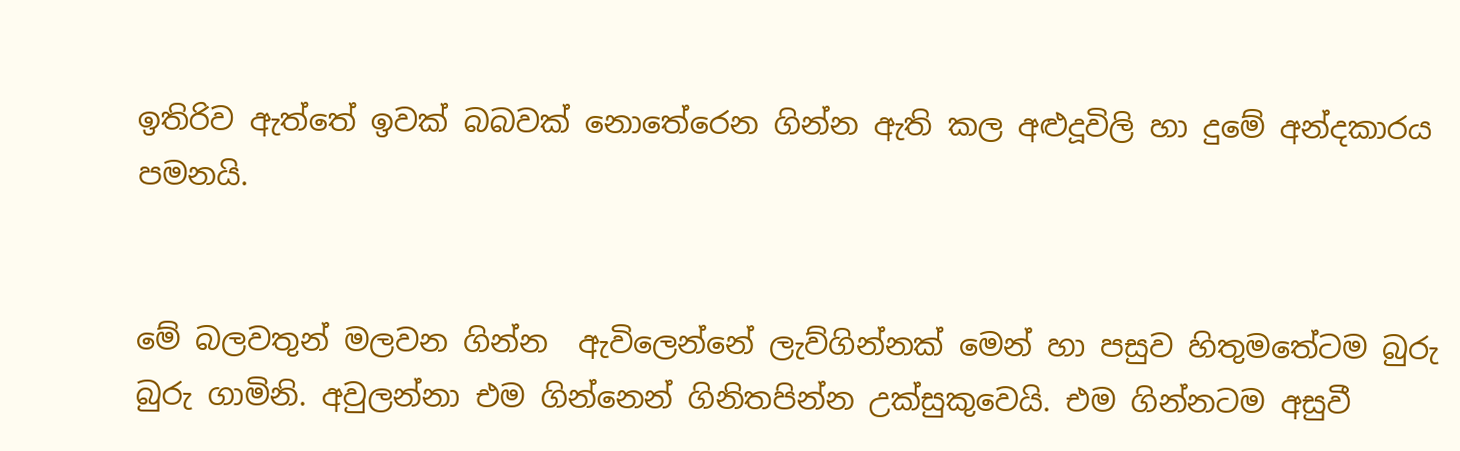ඉතිරිව ඇත්තේ ඉවක් බබවක් නොතේරෙන ගින්න ඇති කල අළුදූවිලි හා දුමේ අන්දකාරය පමනයි.


මේ බලවතුන් මලවන ගින්න  ඇවිලෙන්නේ ලැව්ගින්නක් මෙන්‍ හා පසුව හිතුමතේටම බුරු බුරු ගාමිනි. අවුලන්නා එම ගින්නෙන් ගිනිතපින්න උක්සුකුවෙයි. එම ගින්නටම අසුවී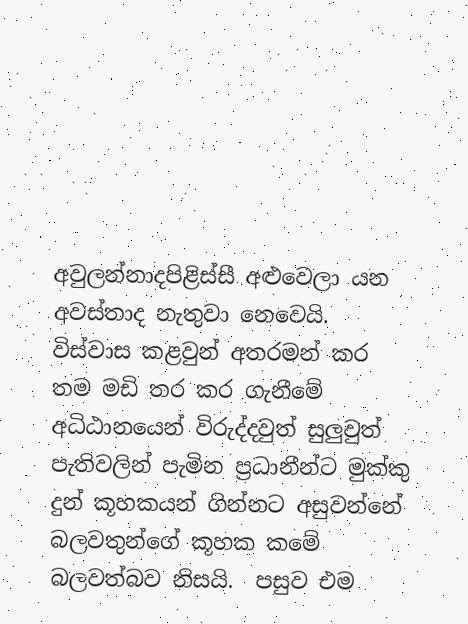අවුලන්නාදපිළිස්සී අළුවෙලා යන අවස්තාද නැතුවා නෙවෙයි. විස්වාස කළවුන් අතරමන් කර තම මඩි තර කර ගැනීමේ අධිඨානයෙන් විරුද්දවුත් සුලුවුත් පැතිවලින් පැමින ප්‍රධානීන්ට මුක්කු දුන් කූහකයන් ගින්නට අසුවන්නේ බලවතුන්ගේ කූහක කමේ බලවත්බව නිසයි.  පසුව එම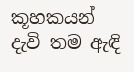කූහකයන් දැවි තම ඇඳි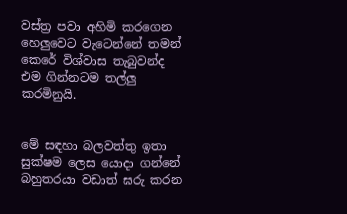වස්ත්‍ර පවා අහිමි කරගෙන හෙලුවෙට වැටෙන්නේ තමන් කෙරේ විශ්වාස තැබුවන්ද එම ගින්නටම තල්ලු කරමිනුයි.


මේ සඳහා බලවත්තු ඉතා සුක්ෂම ලෙස යොදා ගන්නේ බහුතරයා වඩාත් ඝරු කරන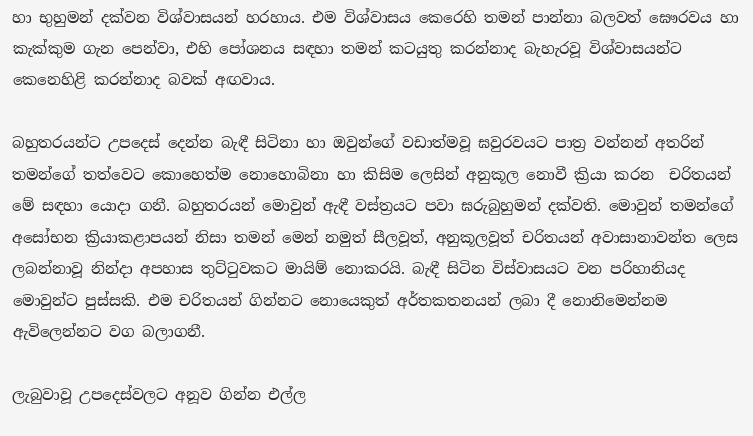හා භුහුමන් දක්වන විශ්වාසයන් හරහාය. එම විශ්වාසය කෙරෙහි තමන් පාන්නා බලවත් ඝෞරවය හා කැක්කුම ගැන පෙන්වා, එහි පෝශනය සඳහා තමන් කටයුතු කරන්නාද බැහැරවූ විශ්වාසයන්ට කෙනෙහිළි කරන්නාද බවක් අඟවාය.

බහුතරයන්ට උපදෙස් දෙන්න බැඳී සිටිනා හා ඔවුන්ගේ වඩාත්මවූ ඝවුරවයට පාත්‍ර වන්නන්‍ අතරින් තමන්ගේ තත්වෙට කොහෙත්ම නොහොබිනා හා කිසිම ලෙසින් අනුකූල නොවී ක්‍රියා කරන  චරිතයන් මේ සඳහා යොදා ගනී. බහුතරයන් මොවුන් ඇඳී වස්ත්‍රයට පවා ඝරුබුහුමන් දක්වති. මොවුන් තමන්ගේ අසෝභන ක්‍රියාකළාපයන් නිසා තමන් මෙන් නමුත් සීලවූත්, අනුකූලවූත් චරිතයන් අවාසානාවන්ත ලෙස ලබන්නාවූ නින්දා අපහාස තුට්ටුවකට මායිම් නොකරයි. බැඳී සිටින විස්වාසයට වන පරිහානියද මොවුන්ට පුස්සකි. එම චරිතයන් ගින්නට නොයෙකුත් අර්තකතනයන් ලබා දී නොනිමෙන්නම ඇවිලෙන්නට වග බලාගනී.

ලැබුවාවූ උපදෙස්වලට අනූව ගින්න එල්ල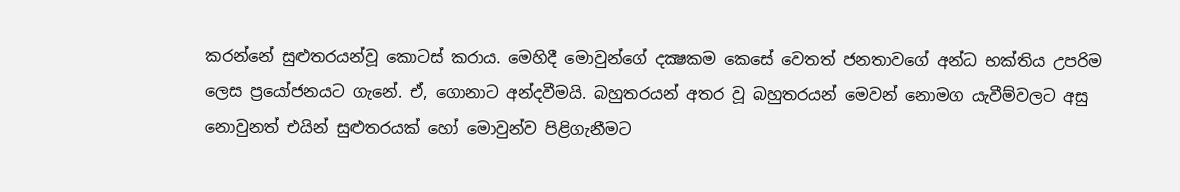කරන්නේ සුළුතරයන්වූ කොටස් කරාය. මෙහිදී මොවුන්ගේ දක්‍ෂකම කෙසේ වෙතත් ජනතාවගේ අන්ධ භක්තිය උපරිම ලෙස ප්‍රයෝජනයට ගැනේ. ඒ, ගොනාට අන්දවීමයි. බහුතරයන් අතර වූ බහුතරයන් මෙවන් නොමග යැවීම්වලට අසු නොවුනත් එයින් සුළුතරයක් හෝ මොවුන්ව පිළිගැනීමට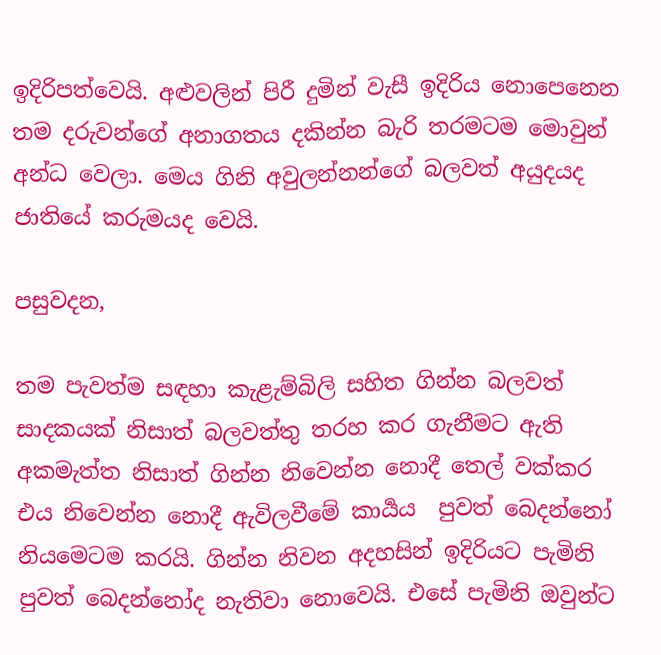ඉදිරිපත්වෙයි. අළුවලින් පිරී දුමින් වැසී ඉදිරිය නොපෙනෙන තම දරුවන්ගේ අනාගතය දකින්න බැරි තරමටම මොවුන් අන්ධ වෙලා. මෙය ගිනි අවුලන්නන්ගේ බලවත් අයුදයද ජාතියේ කරුමයද වෙයි.

පසුවදන,

තම පැවත්ම සඳහා කැළැම්බිලි සහිත ගින්න බලවත් සාදකයක් නිසාත් බලවත්තු තරහ කර ගැනීමට ඇති අකමැත්ත නිසාත් ගින්න නිවෙන්න නොදී තෙල් වක්කර එය නිවෙන්න නොදී ඇවිලවීමේ කාර්‍යය  පුවත් බෙදන්නෝ නියමෙටම කරයි. ගින්න නිවන අදහසින් ඉදිරියට පැමිනි පුවත් බෙදන්නෝද නැතිවා නොවෙයි. එසේ පැමිනි ඔවුන්ට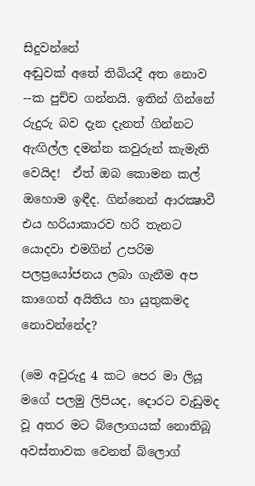සිදුවන්නේ
අඬුවක් අතේ තිබියදී අත නොව --ක පුච්ච ගන්නයි. ඉතින් ගින්නේ රුදුරු බව දැන දැනත් ගින්නට ඇඟිල්ල දමන්න කවුරුන් කැමැති වෙයිද!  ඒත් ඔබ කොමන කල් ඔහොම ඉඳීද. ගින්නෙන් ආරක්‍ෂාවී එය හරියාකාරව හරි තැනට යොදවා එමගින් උපරිම පලප්‍රයෝජනය ලබා ගැනීම අප කාගෙත් අයිතිය හා යුතුකමද නොවන්නේද?

(මෙ අවුරුදු 4 කට පෙර මා ලියූ මගේ පලමු ලිපියද, දොරට වැඩුමද  වූ අතර මට බ්ලොගයක් නොතිබූ අවස්තාවක වෙනත් බ්ලොග්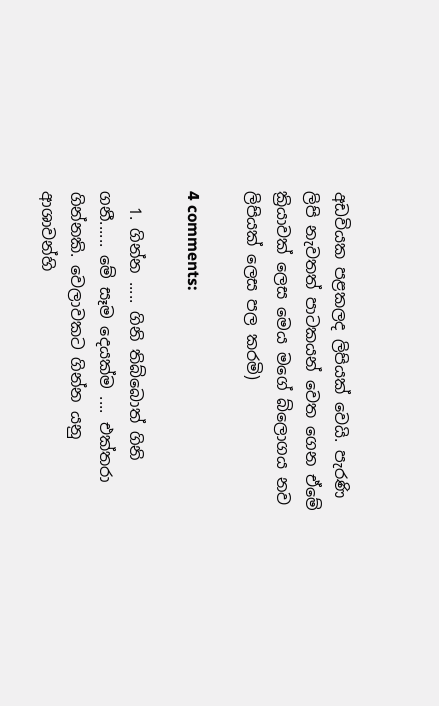අඩවියක පළකලද ලිපියක් වෙයි. පැරණි ලිපි නැවතත් පාටකයන් වෙත ගෙන ඒමේ ක්‍රියාවක් ලෙස මෙය මගේ බ්ලොගය නව ලිපියක් ලෙස පල කරමි)

4 comments:

  1. ගින්න ..... ගිනි තිබ්බොත් ගිනි ගනී...... මේ සෑම දෙයක්ම .... එක්තරා ගින්නකි. වෙලාවකට ගින්න යනු ආශාවන්හි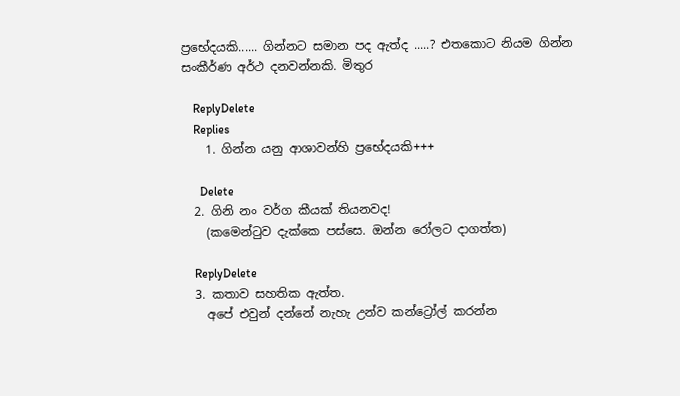ප්‍රභේදයකි...... ගින්නට සමාන පද ඇත්ද .....? එතකොට නියම ගින්න සංකීර්ණ අර්ථ දනවන්නකි. මිතුර

    ReplyDelete
    Replies
    1. ගින්න යනු ආශාවන්හි ප්‍රභේදයකි+++

      Delete
  2. ගිනි නං වර්ග කීයක් තියනවද!
    (කමෙන්ටුව දැක්කෙ පස්සෙ. ඔන්න රෝලට ද‍ාගත්ත)

    ReplyDelete
  3. කතාව සහතික ඇත්ත.
    අපේ එවුන් දන්නේ නැහැ උන්ව කන්ට්‍රෝල් කරන්න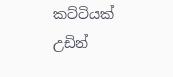කට්ටියක් උඩින්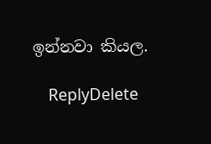ඉන්නවා කියල.

    ReplyDelete